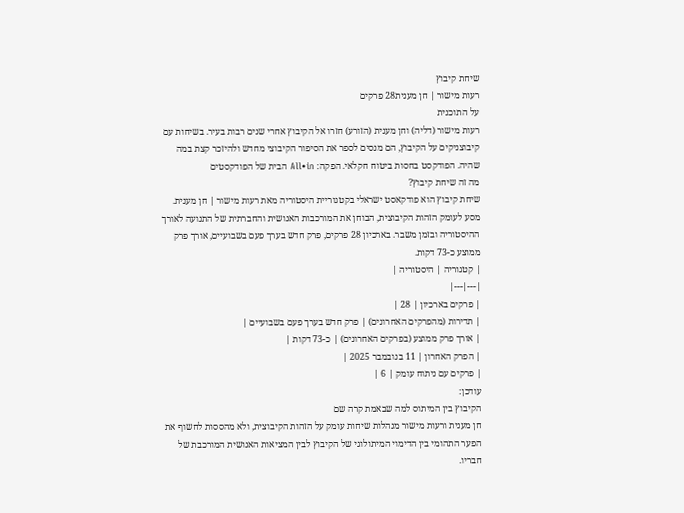שיחת קיבוץ
רעות מישור | חן מענית28 פרקים
על התוכנית
רעות מישור (דליה) וחן מענית (הזורע) חזרו אל הקיבוץ אחרי שנים רבות בעיר. בשיחות עם קיבוצניקים על הקיבוץ, הם מנסים לספר את הסיפור הקיבוצי מחדש ולהיזכר קצת במה שהיה. הפודקסט בחסות ביטוח חקלאי. הפקה: All•in הבית של הפודקסטים
מה זה שיחת קיבוץ?
שיחת קיבוץ הוא פודקאסט ישראלי בקטגוריית היסטוריה מאת רעות מישור | חן מענית. מסע לעומק הזהות הקיבוצית, הבוחן את המורכבות האנושית והחברתית של התנועה לאורך ההיסטוריה ובזמן משבר. בארכיון 28 פרקים, פרק חדש בערך פעם בשבועיים, אורך פרק ממוצע כ-73 דקות.
| קטגוריה | היסטוריה |
|---|---|
| פרקים בארכיון | 28 |
| תדירות (מהפרקים האחרונים) | פרק חדש בערך פעם בשבועיים |
| אורך פרק ממוצע (בפרקים האחרונים) | כ-73 דקות |
| הפרק האחרון | 11 בנובמבר 2025 |
| פרקים עם ניתוח עומק | 6 |
עודכן:
הקיבוץ בין המיתוס למה שבאמת קרה שם
חן מענית ורעות מישור מנהלות שיחות עומק על הזהות הקיבוצית, ולא מהססות לחשוף את הפער התהומי בין הדימוי המיתולוגי של הקיבוץ לבין המציאות האנושית המורכבת של חבריו.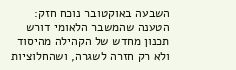השבעה באוקטובר נוכח חזק: הטענה שהמשבר הלאומי דורש תכנון מחדש של הקהילה מהיסוד ולא רק חזרה לשגרה, ושהחלוציות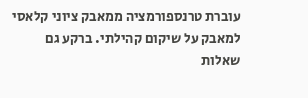עוברת טרנספורמציה ממאבק ציוני קלאסי למאבק על שיקום קהילתי. ברקע גם שאלות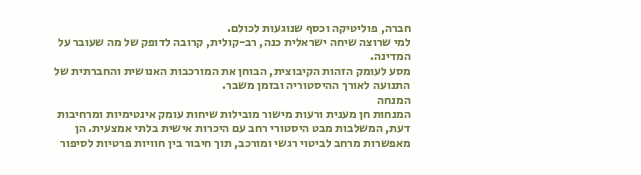חברה, פוליטיקה וכסף שנוגעות לכולם.
למי שרוצה שיחה ישראלית כנה, רב-קולית, קרובה לדופק של מה שעובר על המדינה.
מסע לעומק הזהות הקיבוצית, הבוחן את המורכבות האנושית והחברתית של התנועה לאורך ההיסטוריה ובזמן משבר.
המנחה
המנחות חן מענית ורעות מישור מובילות שיחות עומק אינטימיות ומרחיבות דעת, המשלבות מבט היסטורי רחב עם היכרות אישית בלתי אמצעית. הן מאפשרות מרחב לביטוי רגשי ומורכב, תוך חיבור בין חוויות פרטיות לסיפור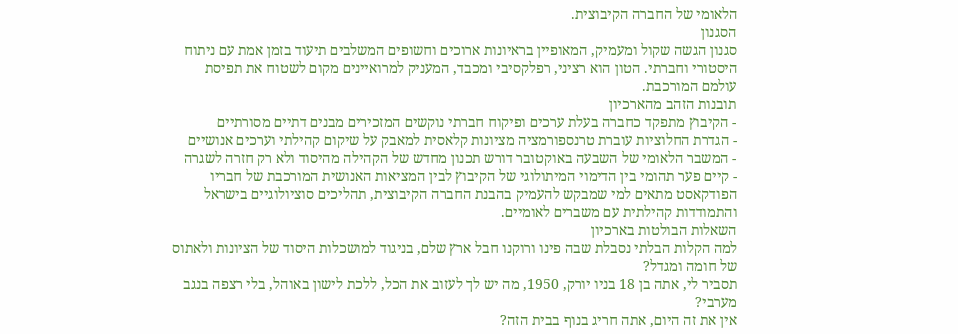הלאומי של החברה הקיבוצית.
הסגנון
סגנון הגשה שקול ומעמיק, המאופיין בראיונות ארוכים וחשופים המשלבים תיעוד בזמן אמת עם ניתוח היסטורי וחברתי. הטון הוא רציני, רפלקסיבי ומכבד, המעניק למרואיינים מקום לשטוח את תפיסת עולמם המורכבת.
תובנות הזהב מהארכיון
- הקיבוץ מתפקד כחברה בעלת ערכים ופיקוח חברתי נוקשים המזכירים מבנים דתיים מסורתיים
- הגדרת החלוציות עוברת טרנספורמציה מציונות קלאסית למאבק על שיקום קהילתי וערכים אנושיים
- המשבר הלאומי של השבעה באוקטובר דורש תכנון מחדש של הקהילה מהיסוד ולא רק חזרה לשגרה
- קיים פער תהומי בין הדימוי המיתולוגי של הקיבוץ לבין המציאות האנושית המורכבת של חבריו
הפודקאסט מתאים למי שמבקש להעמיק בהבנת החברה הקיבוצית, תהליכים סוציולוגיים בישראל והתמודדות קהילתית עם משברים לאומיים.
השאלות הבולטות בארכיון
למה הקלות הבלתי נסבלת שבה פינו ורוקנו חבל ארץ שלם, בניגוד למושכלות היסוד של הציונות ולאתוס של חומה ומגדל?
תסביר לי, אתה בן 18 בניו יורק, 1950, מה יש לך לעזוב את הכל, ללכת לישון באוהל, בלי רצפה בנגב מערבי?
אין את זה היום, אתה חריג בנוף בבית הזה?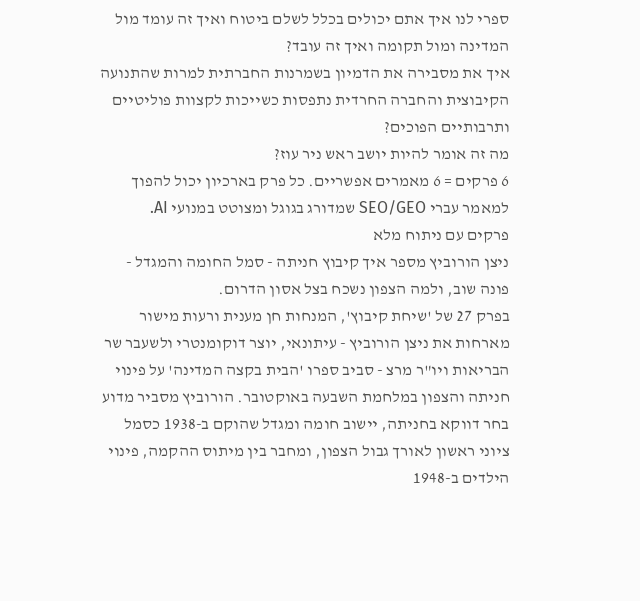ספרי לנו איך אתם יכולים בכלל לשלם ביטוח ואיך זה עומד מול המדינה ומול תקומה ואיך זה עובד?
איך את מסבירה את הדמיון בשמרנות החברתית למרות שהתנועה הקיבוצית והחברה החרדית נתפסות כשייכות לקצוות פוליטיים ותרבותיים הפוכים?
מה זה אומר להיות יושב ראש ניר עוז?
6 פרקים = 6 מאמרים אפשריים. כל פרק בארכיון יכול להפוך למאמר עברי SEO/GEO שמדורג בגוגל ומצוטט במנועי AI.
פרקים עם ניתוח מלא
ניצן הורוביץ מספר איך קיבוץ חניתה - סמל החומה והמגדל - פונה שוב, ולמה הצפון נשכח בצל אסון הדרום.
בפרק 27 של 'שיחת קיבוץ', המנחות חן מענית ורעות מישור מארחות את ניצן הורוביץ - עיתונאי, יוצר דוקומנטרי ולשעבר שר הבריאות ויו"ר מרצ - סביב ספרו 'הבית בקצה המדינה' על פינוי חניתה והצפון במלחמת השבעה באוקטובר. הורוביץ מסביר מדוע בחר דווקא בחניתה, יישוב חומה ומגדל שהוקם ב-1938 כסמל ציוני ראשון לאורך גבול הצפון, ומחבר בין מיתוס ההקמה, פינוי הילדים ב-1948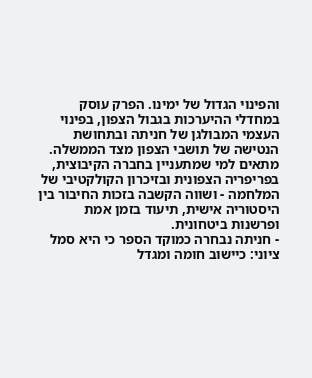והפינוי הגדול של ימינו. הפרק עוסק במחדלי ההיערכות בגבול הצפון, בפינוי העצמי המבולגן של חניתה ובתחושת הנטישה של תושבי הצפון מצד הממשלה. מתאים למי שמתעניין בחברה הקיבוצית, בפריפריה הצפונית ובזיכרון הקולקטיבי של המלחמה - ושווה הקשבה בזכות החיבור בין היסטוריה אישית, תיעוד בזמן אמת ופרשנות ביטחונית.
- חניתה נבחרה כמוקד הספר כי היא סמל ציוני: כיישוב חומה ומגדל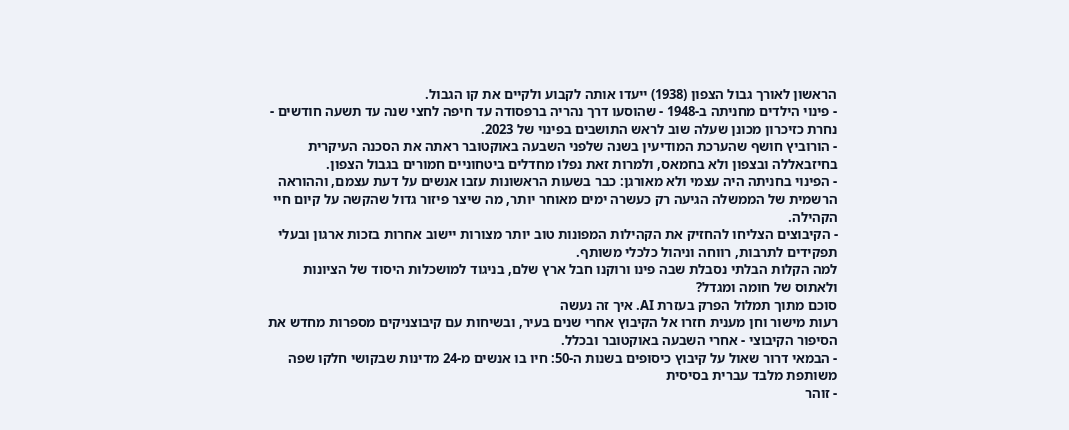הראשון לאורך גבול הצפון (1938) ייעדו אותה לקבוע ולקיים את קו הגבול.
- פינוי הילדים מחניתה ב-1948 - שהוסעו דרך נהריה ברפסודה עד חיפה לחצי שנה עד תשעה חודשים - נחרת כזיכרון מכונן שעלה שוב לראש התושבים בפינוי של 2023.
- הורוביץ חושף שהערכת המודיעין בשנה שלפני השבעה באוקטובר ראתה את הסכנה העיקרית בחיזבאללה ובצפון ולא בחמאס, ולמרות זאת נפלו מחדלים ביטחוניים חמורים בגבול הצפון.
- הפינוי בחניתה היה עצמי ולא מאורגן: כבר בשעות הראשונות עזבו אנשים על דעת עצמם, וההוראה הרשמית של הממשלה הגיעה רק כעשרה ימים מאוחר יותר, מה שיצר פיזור גדול שהקשה על קיום חיי הקהילה.
- הקיבוצים הצליחו להחזיק את הקהילות המפונות טוב יותר מצורות יישוב אחרות בזכות ארגון ובעלי תפקידים לתרבות, רווחה וניהול כלכלי משותף.
למה הקלות הבלתי נסבלת שבה פינו ורוקנו חבל ארץ שלם, בניגוד למושכלות היסוד של הציונות ולאתוס של חומה ומגדל?
סוכם מתוך תמלול הפרק בעזרת AI. איך זה נעשה
רעות מישור וחן מענית חזרו אל הקיבוץ אחרי שנים בעיר, ובשיחות עם קיבוצניקים מספרות מחדש את הסיפור הקיבוצי - אחרי השבעה באוקטובר ובכלל.
- הבמאי דרור שאול על קיבוץ כיסופים בשנות ה-50: חיו בו אנשים מ-24 מדינות שבקושי חלקו שפה משותפת מלבד עברית בסיסית
- זוהר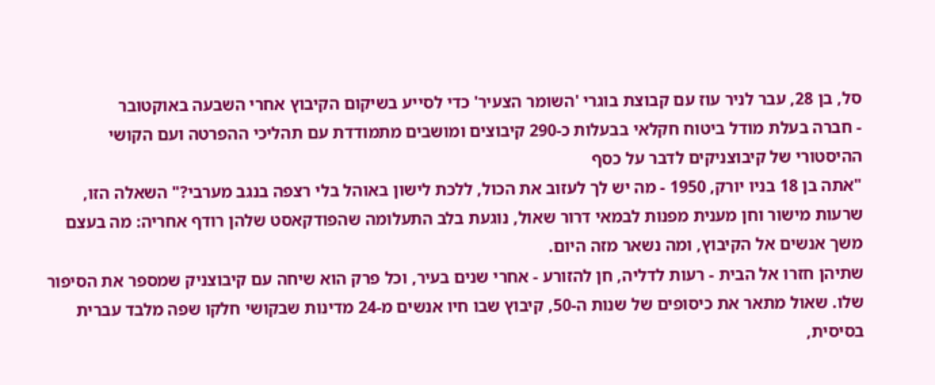סל, בן 28, עבר לניר עוז עם קבוצת בוגרי 'השומר הצעיר' כדי לסייע בשיקום הקיבוץ אחרי השבעה באוקטובר
- חברה בעלת מודל ביטוח חקלאי בבעלות כ-290 קיבוצים ומושבים מתמודדת עם תהליכי ההפרטה ועם הקושי ההיסטורי של קיבוצניקים לדבר על כסף
"אתה בן 18 בניו יורק, 1950 - מה יש לך לעזוב את הכול, ללכת לישון באוהל בלי רצפה בנגב מערבי?" השאלה הזו, שרעות מישור וחן מענית מפנות לבמאי דרור שאול, נוגעת בלב התעלומה שהפודקאסט שלהן רודף אחריה: מה בעצם משך אנשים אל הקיבוץ, ומה נשאר מזה היום.
שתיהן חזרו אל הבית - רעות לדליה, חן להזורע - אחרי שנים בעיר, וכל פרק הוא שיחה עם קיבוצניק שמספר את הסיפור שלו. שאול מתאר את כיסופים של שנות ה-50, קיבוץ שבו חיו אנשים מ-24 מדינות שבקושי חלקו שפה מלבד עברית בסיסית,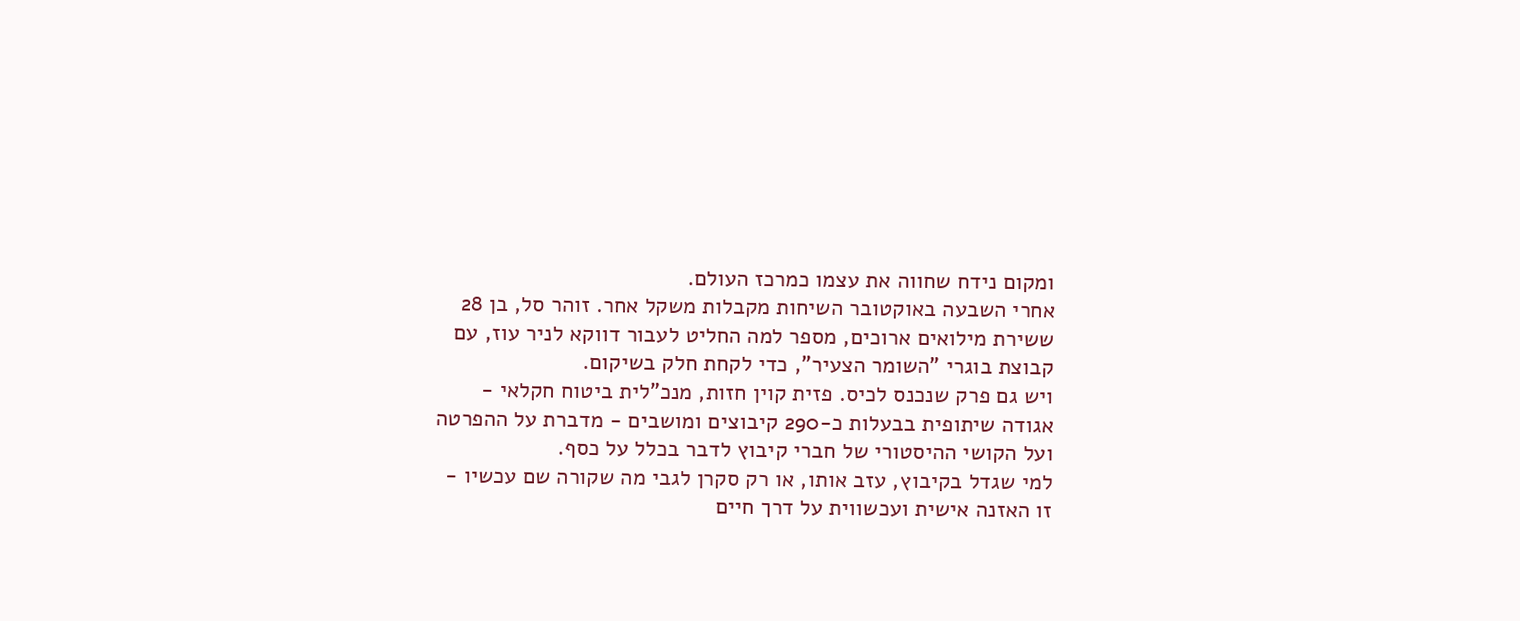ומקום נידח שחווה את עצמו כמרכז העולם.
אחרי השבעה באוקטובר השיחות מקבלות משקל אחר. זוהר סל, בן 28 ששירת מילואים ארוכים, מספר למה החליט לעבור דווקא לניר עוז, עם קבוצת בוגרי "השומר הצעיר", כדי לקחת חלק בשיקום.
ויש גם פרק שנכנס לכיס. פזית קוין חזות, מנכ"לית ביטוח חקלאי - אגודה שיתופית בבעלות כ-290 קיבוצים ומושבים - מדברת על ההפרטה ועל הקושי ההיסטורי של חברי קיבוץ לדבר בכלל על כסף.
למי שגדל בקיבוץ, עזב אותו, או רק סקרן לגבי מה שקורה שם עכשיו - זו האזנה אישית ועכשווית על דרך חיים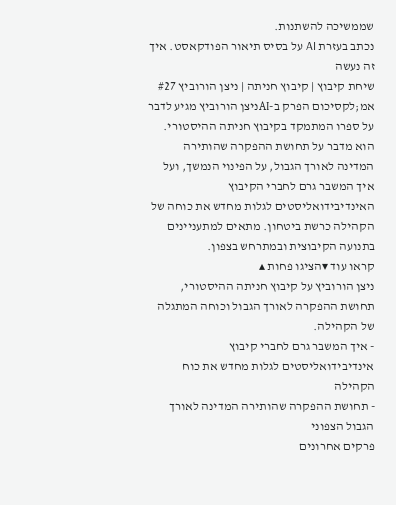שממשיכה להשתנות.
נכתב בעזרת AI על בסיס תיאור הפודקאסט. איך זה נעשה
שיחת קיבוץ | קיבוץ חניתה | ניצן הורוביץ #27
אמ;לקסיכום הפרק ב-AIניצן הורוביץ מגיע לדבר על ספרו המתמקד בקיבוץ חניתה ההיסטורי. הוא מדבר על תחושת ההפקרה שהותירה המדינה לאורך הגבול, על הפינוי הנמשך, ועל איך המשבר גרם לחברי הקיבוץ האינדיבידואליסטים לגלות מחדש את כוחה של הקהילה כרשת ביטחון. מתאים למתעניינים בתנועה הקיבוצית ובמתרחש בצפון.
קראו עוד ▾הציגו פחות ▴
ניצן הורוביץ על קיבוץ חניתה ההיסטורי, תחושת ההפקרה לאורך הגבול וכוחה המתגלה של הקהילה.
- איך המשבר גרם לחברי קיבוץ אינדיבידואליסטים לגלות מחדש את כוח הקהילה
- תחושת ההפקרה שהותירה המדינה לאורך הגבול הצפוני
פרקים אחרונים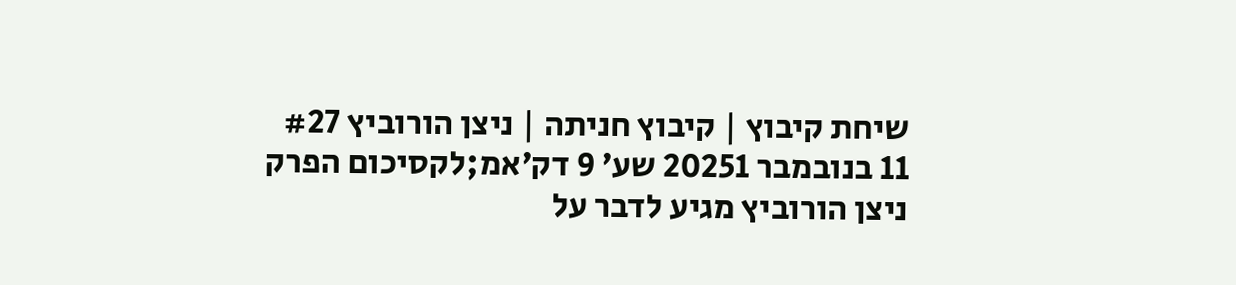שיחת קיבוץ | קיבוץ חניתה | ניצן הורוביץ #27
11 בנובמבר 20251 שע׳ 9 דק׳אמ;לקסיכום הפרק
ניצן הורוביץ מגיע לדבר על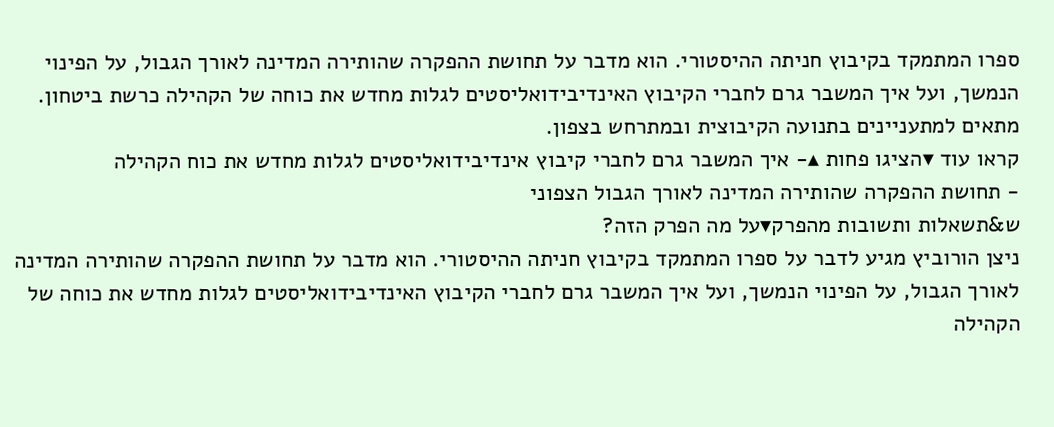ספרו המתמקד בקיבוץ חניתה ההיסטורי. הוא מדבר על תחושת ההפקרה שהותירה המדינה לאורך הגבול, על הפינוי הנמשך, ועל איך המשבר גרם לחברי הקיבוץ האינדיבידואליסטים לגלות מחדש את כוחה של הקהילה כרשת ביטחון. מתאים למתעניינים בתנועה הקיבוצית ובמתרחש בצפון.
קראו עוד ▾הציגו פחות ▴- איך המשבר גרם לחברי קיבוץ אינדיבידואליסטים לגלות מחדש את כוח הקהילה
- תחושת ההפקרה שהותירה המדינה לאורך הגבול הצפוני
ש&תשאלות ותשובות מהפרק▾על מה הפרק הזה?
ניצן הורוביץ מגיע לדבר על ספרו המתמקד בקיבוץ חניתה ההיסטורי. הוא מדבר על תחושת ההפקרה שהותירה המדינה לאורך הגבול, על הפינוי הנמשך, ועל איך המשבר גרם לחברי הקיבוץ האינדיבידואליסטים לגלות מחדש את כוחה של הקהילה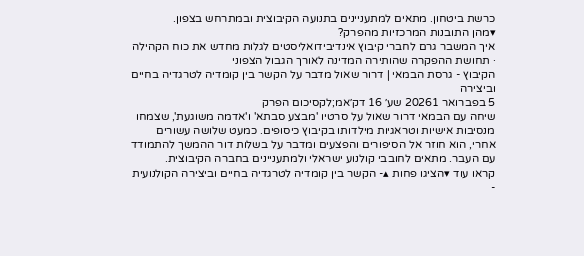כרשת ביטחון. מתאים למתעניינים בתנועה הקיבוצית ובמתרחש בצפון.
▾מהן התובנות המרכזיות מהפרק?
איך המשבר גרם לחברי קיבוץ אינדיבידואליסטים לגלות מחדש את כוח הקהילה · תחושת ההפקרה שהותירה המדינה לאורך הגבול הצפוני
הקיבוץ - גרסת הבמאי | דרור שאול מדבר על הקשר בין קומדיה לטרגדיה בחיים וביצירה
5 בפברואר 20261 שע׳ 16 דק׳אמ;לקסיכום הפרק
שיחה עם הבמאי דרור שאול על סרטיו 'מבצע סבתא' ו'אדמה משוגעת', שצמחו מנסיבות אישיות וטראגיות מילדותו בקיבוץ כיסופים. כמעט שלושה עשורים אחרי, הוא חוזר אל הסיפורים והפצעים ומדבר על בשלות דור ההמשך להתמודד עם העבר. מתאים לחובבי קולנוע ישראלי ולמתעניינים בחברה הקיבוצית.
קראו עוד ▾הציגו פחות ▴- הקשר בין קומדיה לטרגדיה בחיים וביצירה הקולנועית
-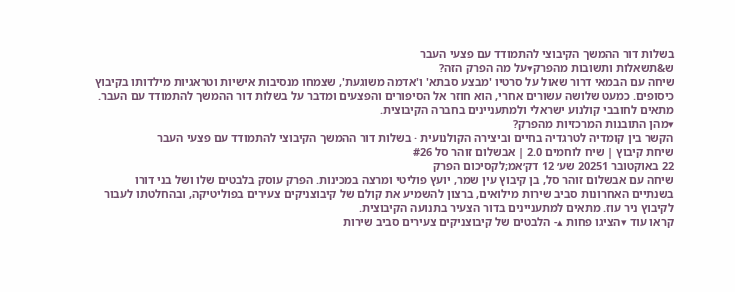בשלות דור ההמשך הקיבוצי להתמודד עם פצעי העבר
ש&תשאלות ותשובות מהפרק▾על מה הפרק הזה?
שיחה עם הבמאי דרור שאול על סרטיו 'מבצע סבתא' ו'אדמה משוגעת', שצמחו מנסיבות אישיות וטראגיות מילדותו בקיבוץ כיסופים. כמעט שלושה עשורים אחרי, הוא חוזר אל הסיפורים והפצעים ומדבר על בשלות דור ההמשך להתמודד עם העבר. מתאים לחובבי קולנוע ישראלי ולמתעניינים בחברה הקיבוצית.
▾מהן התובנות המרכזיות מהפרק?
הקשר בין קומדיה לטרגדיה בחיים וביצירה הקולנועית · בשלות דור ההמשך הקיבוצי להתמודד עם פצעי העבר
שיחת קיבוץ | שיח לוחמים 2.0 | אבשלום זוהר סל #26
22 באוקטובר 20251 שע׳ 12 דק׳אמ;לקסיכום הפרק
שיחה עם אבשלום זוהר סל, בן קיבוץ עין שמר, יועץ פוליטי ומרצה במכינות. הפרק עוסק בלבטים שלו ושל בני דורו בשנתיים האחרונות סביב שירות מילואים, ברצון להשמיע את קולם של קיבוצניקים צעירים בפוליטיקה, ובהחלטתו לעבור לקיבוץ ניר עוז. מתאים למתעניינים בדור הצעיר בתנועה הקיבוצית.
קראו עוד ▾הציגו פחות ▴- הלבטים של קיבוצניקים צעירים סביב שירות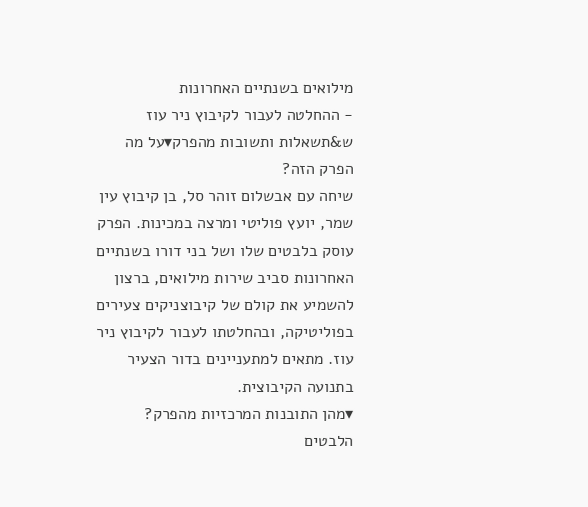מילואים בשנתיים האחרונות
- ההחלטה לעבור לקיבוץ ניר עוז
ש&תשאלות ותשובות מהפרק▾על מה הפרק הזה?
שיחה עם אבשלום זוהר סל, בן קיבוץ עין שמר, יועץ פוליטי ומרצה במכינות. הפרק עוסק בלבטים שלו ושל בני דורו בשנתיים האחרונות סביב שירות מילואים, ברצון להשמיע את קולם של קיבוצניקים צעירים בפוליטיקה, ובהחלטתו לעבור לקיבוץ ניר עוז. מתאים למתעניינים בדור הצעיר בתנועה הקיבוצית.
▾מהן התובנות המרכזיות מהפרק?
הלבטים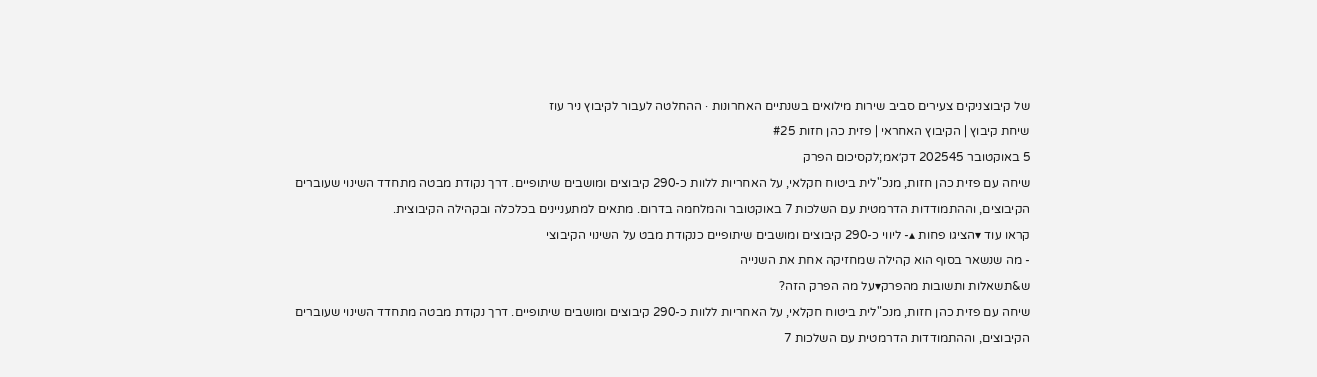של קיבוצניקים צעירים סביב שירות מילואים בשנתיים האחרונות · ההחלטה לעבור לקיבוץ ניר עוז
שיחת קיבוץ | הקיבוץ האחראי | פזית כהן חזות #25
5 באוקטובר 202545 דק׳אמ;לקסיכום הפרק
שיחה עם פזית כהן חזות, מנכ"לית ביטוח חקלאי, על האחריות ללוות כ-290 קיבוצים ומושבים שיתופיים. דרך נקודת מבטה מתחדד השינוי שעוברים הקיבוצים, וההתמודדות הדרמטית עם השלכות 7 באוקטובר והמלחמה בדרום. מתאים למתעניינים בכלכלה ובקהילה הקיבוצית.
קראו עוד ▾הציגו פחות ▴- ליווי כ-290 קיבוצים ומושבים שיתופיים כנקודת מבט על השינוי הקיבוצי
- מה שנשאר בסוף הוא קהילה שמחזיקה אחת את השנייה
ש&תשאלות ותשובות מהפרק▾על מה הפרק הזה?
שיחה עם פזית כהן חזות, מנכ"לית ביטוח חקלאי, על האחריות ללוות כ-290 קיבוצים ומושבים שיתופיים. דרך נקודת מבטה מתחדד השינוי שעוברים הקיבוצים, וההתמודדות הדרמטית עם השלכות 7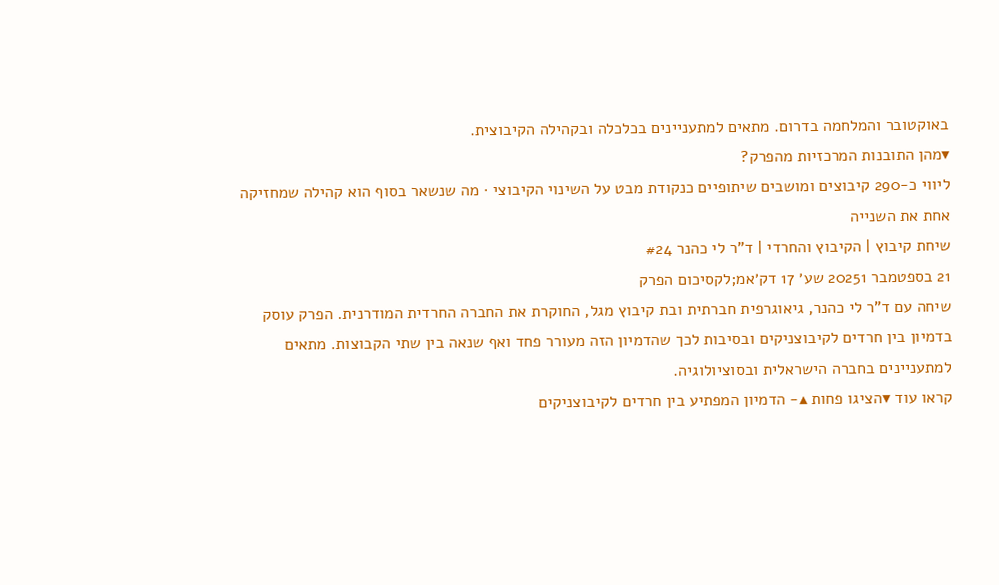באוקטובר והמלחמה בדרום. מתאים למתעניינים בכלכלה ובקהילה הקיבוצית.
▾מהן התובנות המרכזיות מהפרק?
ליווי כ-290 קיבוצים ומושבים שיתופיים כנקודת מבט על השינוי הקיבוצי · מה שנשאר בסוף הוא קהילה שמחזיקה אחת את השנייה
שיחת קיבוץ | הקיבוץ והחרדי | ד"ר לי כהנר #24
21 בספטמבר 20251 שע׳ 17 דק׳אמ;לקסיכום הפרק
שיחה עם ד"ר לי כהנר, גיאוגרפית חברתית ובת קיבוץ מגל, החוקרת את החברה החרדית המודרנית. הפרק עוסק בדמיון בין חרדים לקיבוצניקים ובסיבות לכך שהדמיון הזה מעורר פחד ואף שנאה בין שתי הקבוצות. מתאים למתעניינים בחברה הישראלית ובסוציולוגיה.
קראו עוד ▾הציגו פחות ▴- הדמיון המפתיע בין חרדים לקיבוצניקים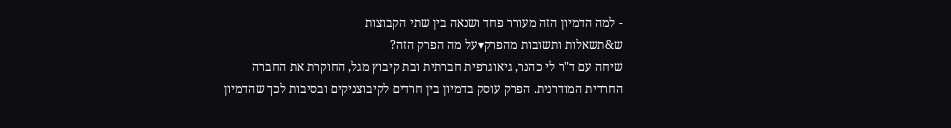- למה הדמיון הזה מעורר פחד ושנאה בין שתי הקבוצות
ש&תשאלות ותשובות מהפרק▾על מה הפרק הזה?
שיחה עם ד"ר לי כהנר, גיאוגרפית חברתית ובת קיבוץ מגל, החוקרת את החברה החרדית המודרנית. הפרק עוסק בדמיון בין חרדים לקיבוצניקים ובסיבות לכך שהדמיון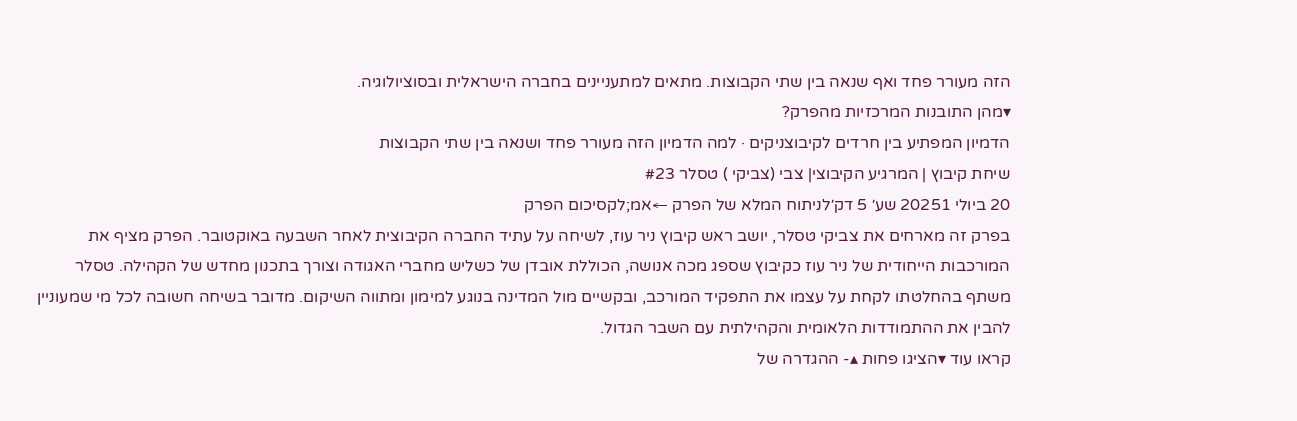הזה מעורר פחד ואף שנאה בין שתי הקבוצות. מתאים למתעניינים בחברה הישראלית ובסוציולוגיה.
▾מהן התובנות המרכזיות מהפרק?
הדמיון המפתיע בין חרדים לקיבוצניקים · למה הדמיון הזה מעורר פחד ושנאה בין שתי הקבוצות
שיחת קיבוץ | המרגיע הקיבוצי| צבי (צביקי ) טסלר #23
20 ביולי 20251 שע׳ 5 דק׳לניתוח המלא של הפרק ←אמ;לקסיכום הפרק
בפרק זה מארחים את צביקי טסלר, יושב ראש קיבוץ ניר עוז, לשיחה על עתיד החברה הקיבוצית לאחר השבעה באוקטובר. הפרק מציף את המורכבות הייחודית של ניר עוז כקיבוץ שספג מכה אנושה, הכוללת אובדן של כשליש מחברי האגודה וצורך בתכנון מחדש של הקהילה. טסלר משתף בהחלטתו לקחת על עצמו את התפקיד המורכב, ובקשיים מול המדינה בנוגע למימון ומתווה השיקום. מדובר בשיחה חשובה לכל מי שמעוניין להבין את ההתמודדות הלאומית והקהילתית עם השבר הגדול.
קראו עוד ▾הציגו פחות ▴- ההגדרה של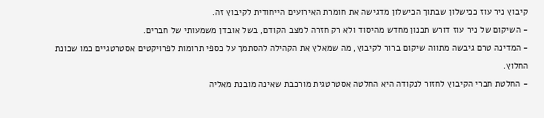קיבוץ ניר עוז ככישלון שבתוך הכישלון מדגישה את חומרת האירועים הייחודית לקיבוץ זה.
- השיקום של ניר עוז דורש תכנון מחדש מהיסוד ולא רק חזרה למצב הקודם, בשל אובדן משמעותי של חברים.
- המדינה טרם גיבשה מתווה שיקום ברור לקיבוץ, מה שמאלץ את הקהילה להסתמך על כספי תרומות לפרויקטים אסטרטגיים כמו שכונת החלוץ.
- החלטת חברי הקיבוץ לחזור לנקודה היא החלטה אסטרטגית מורכבת שאינה מובנת מאליה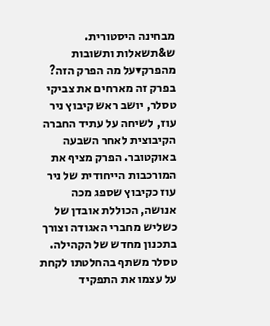מבחינה היסטורית.
ש&תשאלות ותשובות מהפרק▾על מה הפרק הזה?
בפרק זה מארחים את צביקי טסלר, יושב ראש קיבוץ ניר עוז, לשיחה על עתיד החברה הקיבוצית לאחר השבעה באוקטובר. הפרק מציף את המורכבות הייחודית של ניר עוז כקיבוץ שספג מכה אנושה, הכוללת אובדן של כשליש מחברי האגודה וצורך בתכנון מחדש של הקהילה. טסלר משתף בהחלטתו לקחת על עצמו את התפקיד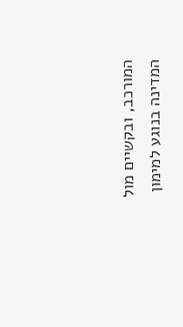המורכב, ובקשיים מול המדינה בנוגע למימון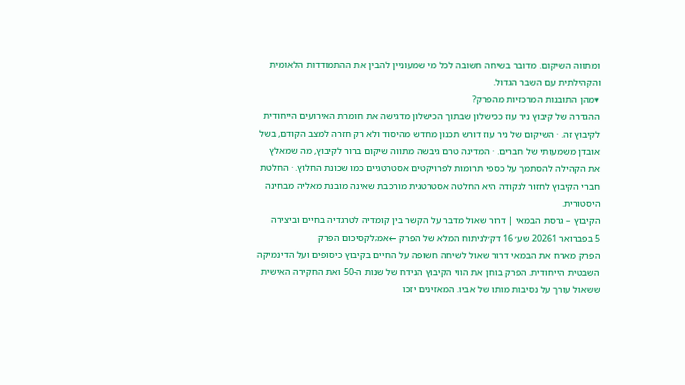ומתווה השיקום. מדובר בשיחה חשובה לכל מי שמעוניין להבין את ההתמודדות הלאומית והקהילתית עם השבר הגדול.
▾מהן התובנות המרכזיות מהפרק?
ההגדרה של קיבוץ ניר עוז ככישלון שבתוך הכישלון מדגישה את חומרת האירועים הייחודית לקיבוץ זה. · השיקום של ניר עוז דורש תכנון מחדש מהיסוד ולא רק חזרה למצב הקודם, בשל אובדן משמעותי של חברים. · המדינה טרם גיבשה מתווה שיקום ברור לקיבוץ, מה שמאלץ את הקהילה להסתמך על כספי תרומות לפרויקטים אסטרטגיים כמו שכונת החלוץ. · החלטת חברי הקיבוץ לחזור לנקודה היא החלטה אסטרטגית מורכבת שאינה מובנת מאליה מבחינה היסטורית.
הקיבוץ – גרסת הבמאי | דרור שאול מדבר על הקשר בין קומדיה לטרגדיה בחיים וביצירה
5 בפברואר 20261 שע׳ 16 דק׳לניתוח המלא של הפרק ←אמ;לקסיכום הפרק
הפרק מארח את הבמאי דרור שאול לשיחה חשופה על החיים בקיבוץ כיסופים ועל הדינמיקה השבטית הייחודית. הפרק בוחן את הווי הקיבוץ הנידח של שנות ה-50 ואת החקירה האישית ששאול עורך על נסיבות מותו של אביו. המאזינים יזכו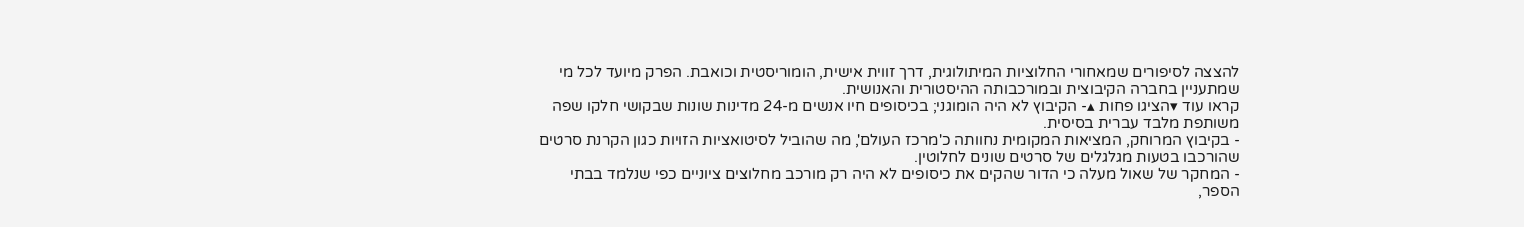להצצה לסיפורים שמאחורי החלוציות המיתולוגית, דרך זווית אישית, הומוריסטית וכואבת. הפרק מיועד לכל מי שמתעניין בחברה הקיבוצית ובמורכבותה ההיסטורית והאנושית.
קראו עוד ▾הציגו פחות ▴- הקיבוץ לא היה הומוגני; בכיסופים חיו אנשים מ-24 מדינות שונות שבקושי חלקו שפה משותפת מלבד עברית בסיסית.
- בקיבוץ המרוחק, המציאות המקומית נחוותה כ'מרכז העולם', מה שהוביל לסיטואציות הזויות כגון הקרנת סרטים שהורכבו בטעות מגלגלים של סרטים שונים לחלוטין.
- המחקר של שאול מעלה כי הדור שהקים את כיסופים לא היה רק מורכב מחלוצים ציוניים כפי שנלמד בבתי הספר,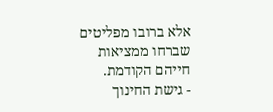אלא ברובו מפליטים שברחו ממציאות חייהם הקודמת.
- גישת החינוך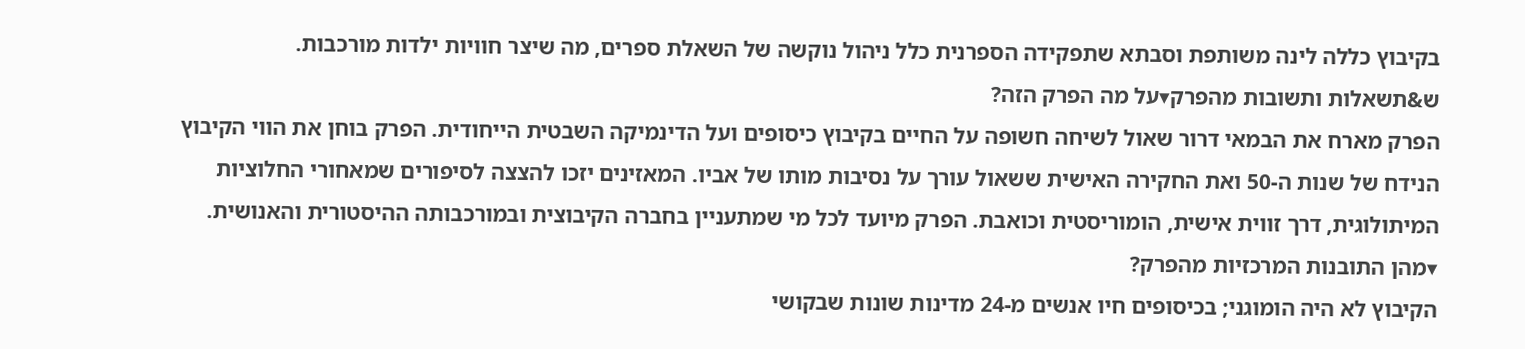בקיבוץ כללה לינה משותפת וסבתא שתפקידה הספרנית כלל ניהול נוקשה של השאלת ספרים, מה שיצר חוויות ילדות מורכבות.
ש&תשאלות ותשובות מהפרק▾על מה הפרק הזה?
הפרק מארח את הבמאי דרור שאול לשיחה חשופה על החיים בקיבוץ כיסופים ועל הדינמיקה השבטית הייחודית. הפרק בוחן את הווי הקיבוץ הנידח של שנות ה-50 ואת החקירה האישית ששאול עורך על נסיבות מותו של אביו. המאזינים יזכו להצצה לסיפורים שמאחורי החלוציות המיתולוגית, דרך זווית אישית, הומוריסטית וכואבת. הפרק מיועד לכל מי שמתעניין בחברה הקיבוצית ובמורכבותה ההיסטורית והאנושית.
▾מהן התובנות המרכזיות מהפרק?
הקיבוץ לא היה הומוגני; בכיסופים חיו אנשים מ-24 מדינות שונות שבקושי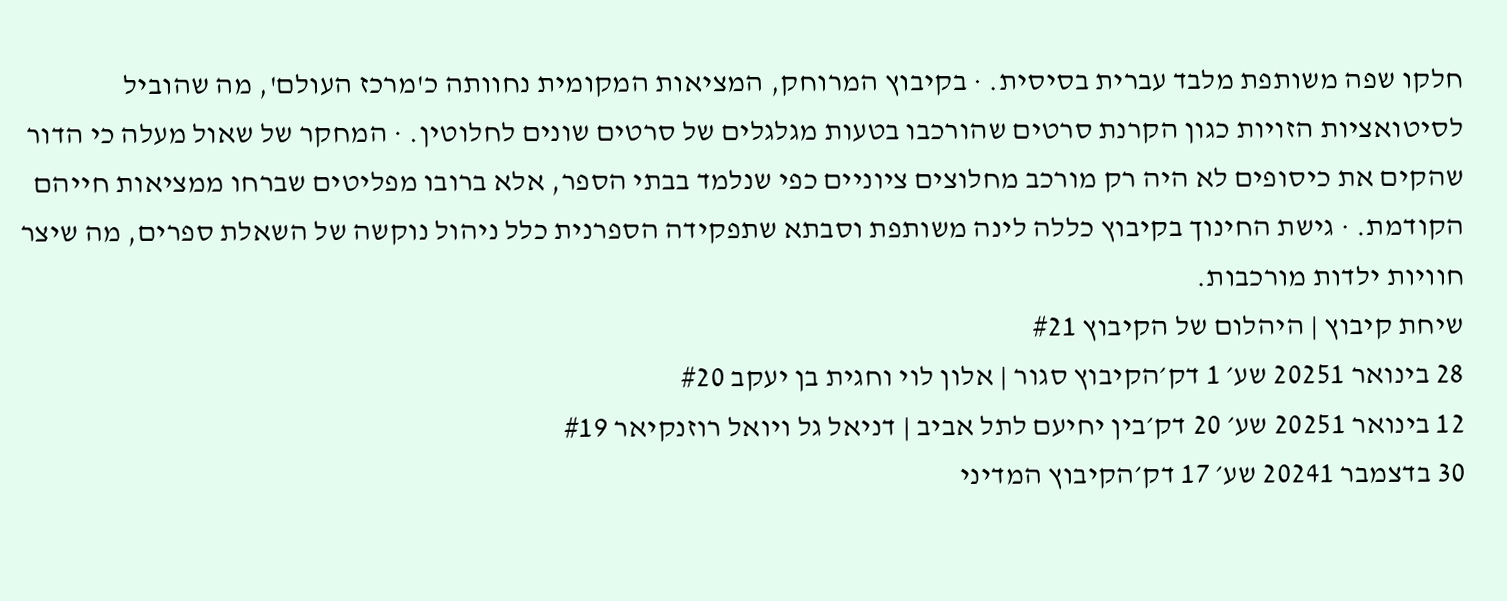חלקו שפה משותפת מלבד עברית בסיסית. · בקיבוץ המרוחק, המציאות המקומית נחוותה כ'מרכז העולם', מה שהוביל לסיטואציות הזויות כגון הקרנת סרטים שהורכבו בטעות מגלגלים של סרטים שונים לחלוטין. · המחקר של שאול מעלה כי הדור שהקים את כיסופים לא היה רק מורכב מחלוצים ציוניים כפי שנלמד בבתי הספר, אלא ברובו מפליטים שברחו ממציאות חייהם הקודמת. · גישת החינוך בקיבוץ כללה לינה משותפת וסבתא שתפקידה הספרנית כלל ניהול נוקשה של השאלת ספרים, מה שיצר חוויות ילדות מורכבות.
שיחת קיבוץ | היהלום של הקיבוץ #21
28 בינואר 20251 שע׳ 1 דק׳הקיבוץ סגור | אלון לוי וחגית בן יעקב #20
12 בינואר 20251 שע׳ 20 דק׳בין יחיעם לתל אביב | דניאל גל ויואל רוזנקיאר #19
30 בדצמבר 20241 שע׳ 17 דק׳הקיבוץ המדיני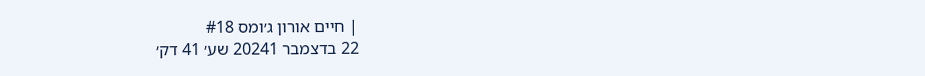| חיים אורון ג׳ומס #18
22 בדצמבר 20241 שע׳ 41 דק׳